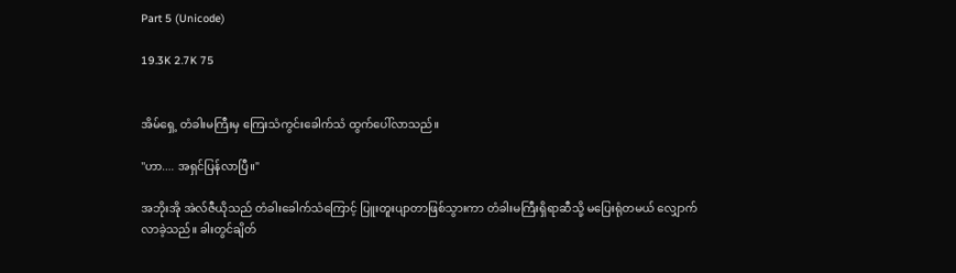Part 5 (Unicode)

19.3K 2.7K 75


အိမ်ရှေ့ တံခါးမကြီးမှ ကြေးသံကွင်းခေါက်သံ ထွက်ပေါ်လာသည်။

"ဟာ.... အရှင်ပြန်လာပြီ။"

အဘိုးအို အဲလ်ဇီယိုသည် တံခါးခေါက်သံကြောင့် ပြူးတူးပျာတာဖြစ်သွားကာ တံခါးမကြီးရှိရာဆီသို့ မပြေးရုံတမယ် လျှောက်လာခဲ့သည်။ ခါးတွင်ချိတ်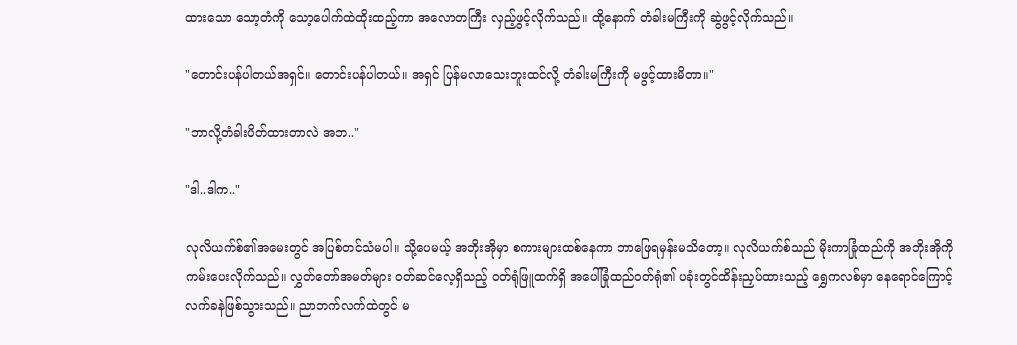ထားသော သော့တံကို သော့ပေါက်ထဲထိုးထည့်ကာ အလောတကြီး လှည့်ဖွင့်လိုက်သည်။ ထို့နောက် တံခါးမကြီးကို ဆွဲဖွင့်လိုက်သည်။

"တောင်းပန်ပါတယ်အရှင်။ တောင်းပန်ပါတယ်။ အရှင် ပြန်မလာသေးဘူးထင်လို့ တံခါးမကြီးကို မဖွင့်ထားမိတာ။"

"ဘာလို့တံခါးပိတ်ထားတာလဲ အဘ.."

"ဒါ..ဒါက.."

လုလိယက်စ်၏အမေးတွင် အပြစ်တင်သံမပါ။ သို့ပေမယ့် အဘိုးအိုမှာ စကားများထစ်နေကာ ဘာဖြေရမှန်းမသိတော့။ လုလိယက်စ်သည် မိုးကာခြုံထည်ကို အဘိုးအိုကို ကမ်းပေးလိုက်သည်။ လွှတ်တော်အမတ်များ ဝတ်ဆင်လေ့ရှိသည့် ဝတ်ရုံဖြူထက်ရှိ အပေါ်ခြုံထည်ဝတ်ရုံ၏ ပခုံးတွင်ထိန်းညှပ်ထားသည့် ရွှေကလစ်မှာ နေရောင်ကြောင့် လက်ခနဲဖြစ်သွားသည်။ ညာဘက်လက်ထဲတွင် မ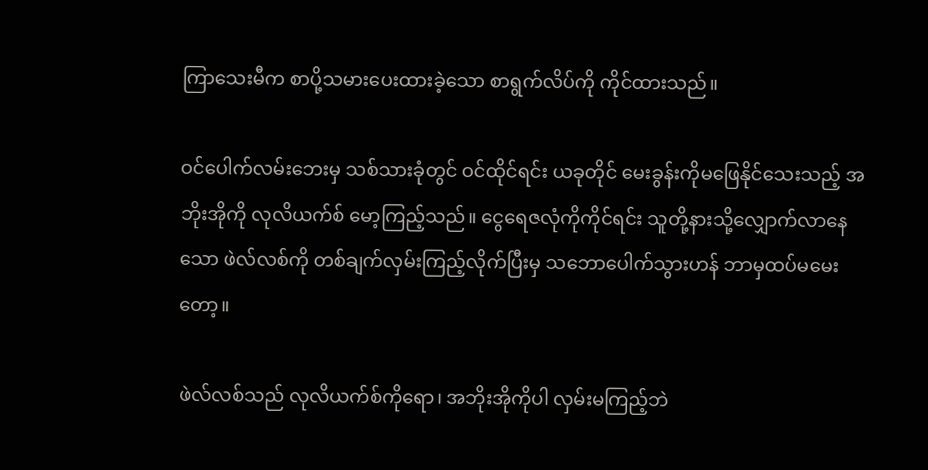ကြာသေးမီက စာပို့သမားပေးထားခဲ့သော စာရွက်လိပ်ကို ကိုင်ထားသည်။

ဝင်ပေါက်လမ်းဘေးမှ သစ်သားခုံတွင် ဝင်ထိုင်ရင်း ယခုတိုင် မေးခွန်းကိုမဖြေနိုင်သေးသည့် အဘိုးအိုကို လုလိယက်စ် မော့ကြည့်သည်။ ငွေရေဇလုံကိုကိုင်ရင်း သူတို့နားသို့လျှောက်လာနေသော ဖဲလ်လစ်ကို တစ်ချက်လှမ်းကြည့်လိုက်ပြီးမှ သဘောပေါက်သွားဟန် ဘာမှထပ်မမေးတော့။

ဖဲလ်လစ်သည် လုလိယက်စ်ကိုရော၊ အဘိုးအိုကိုပါ လှမ်းမကြည့်ဘဲ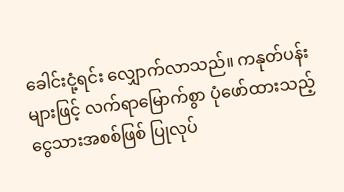ခေါင်းငုံ့ရင်း လျှောက်လာသည်။ ကနုတ်ပန်းများဖြင့် လက်ရာမြောက်စွာ ပုံဖော်ထားသည့် ငွေသားအစစ်ဖြစ် ပြုလုပ်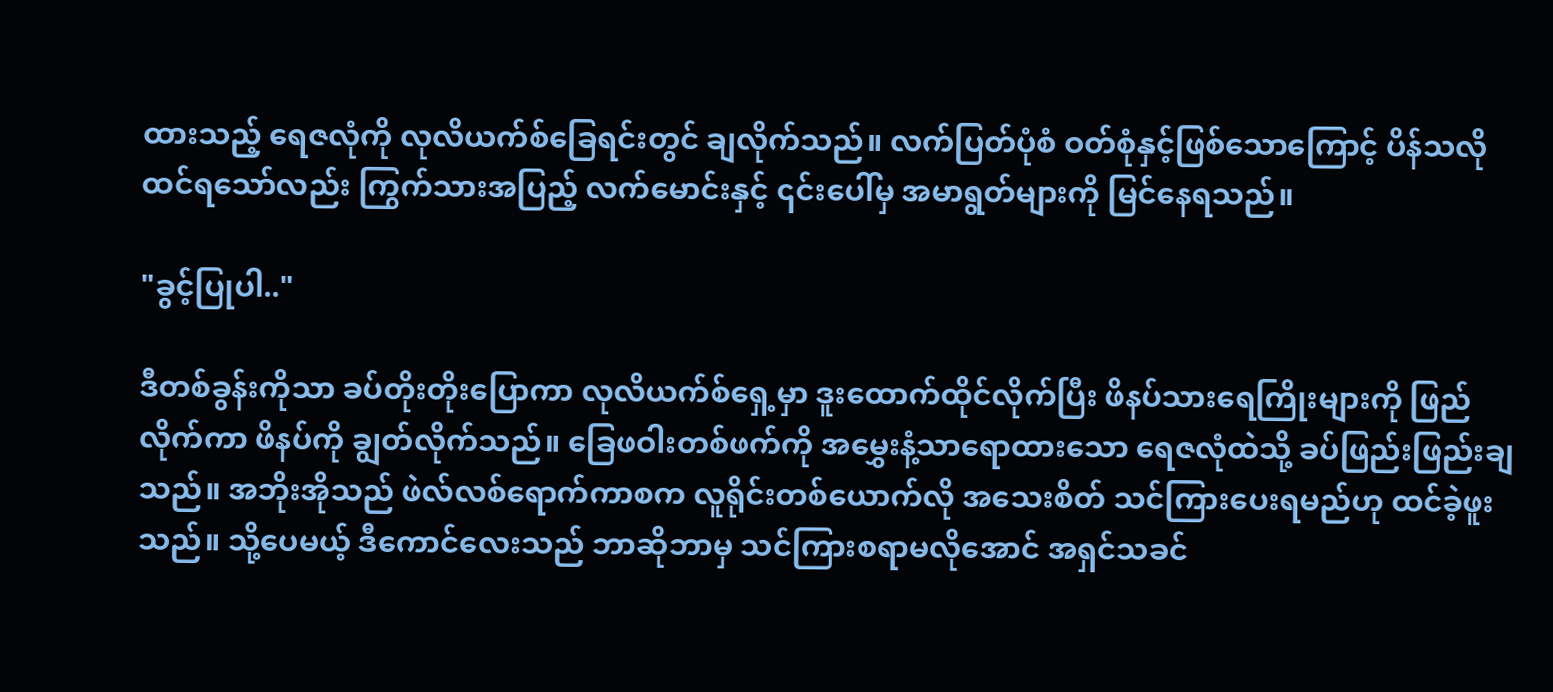ထားသည့် ရေဇလုံကို လုလိယက်စ်ခြေရင်းတွင် ချလိုက်သည်။ လက်ပြတ်ပုံစံ ဝတ်စုံနှင့်ဖြစ်သောကြောင့် ပိန်သလိုထင်ရသော်လည်း ကြွက်သားအပြည့် လက်မောင်းနှင့် ၎င်းပေါ်မှ အမာရွတ်များကို မြင်နေရသည်။

"ခွင့်ပြုပါ.."

ဒီတစ်ခွန်းကိုသာ ခပ်တိုးတိုးပြောကာ လုလိယက်စ်ရှေ့မှာ ဒူးထောက်ထိုင်လိုက်ပြီး ဖိနပ်သားရေကြိုးများကို ဖြည်လိုက်ကာ ဖိနပ်ကို ချွတ်လိုက်သည်။ ခြေဖဝါးတစ်ဖက်ကို အမွှေးနံ့သာရောထားသော ရေဇလုံထဲသို့ ခပ်ဖြည်းဖြည်းချသည်။ အဘိုးအိုသည် ဖဲလ်လစ်ရောက်ကာစက လူရိုင်းတစ်ယောက်လို အသေးစိတ် သင်ကြားပေးရမည်ဟု ထင်ခဲ့ဖူးသည်။ သို့ပေမယ့် ဒီကောင်လေးသည် ဘာဆိုဘာမှ သင်ကြားစရာမလိုအောင် အရှင်သခင်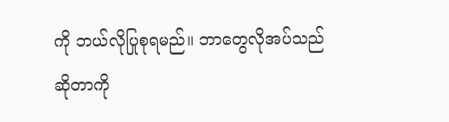ကို ဘယ်လိုပြုစုရမည်။ ဘာတွေလိုအပ်သည်ဆိုတာကို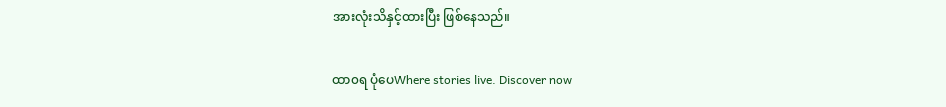အားလုံးသိနှင့်ထားပြီး ဖြစ်နေသည်။

ထာ၀ရ ပုံပေWhere stories live. Discover now